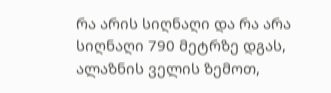რა არის სიღნაღი და რა არა
სიღნაღი 790 მეტრზე დგას, ალაზნის ველის ზემოთ,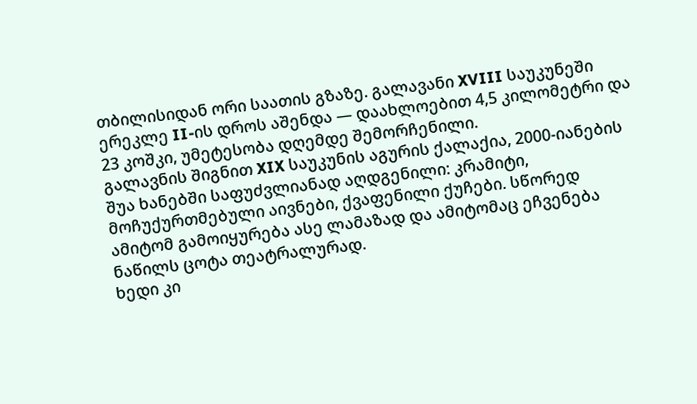თბილისიდან ორი საათის გზაზე. გალავანი XVIII საუკუნეში ერეკლე II-ის დროს აშენდა — დაახლოებით 4,5 კილომეტრი და 23 კოშკი, უმეტესობა დღემდე შემორჩენილი.
გალავნის შიგნით XIX საუკუნის აგურის ქალაქია, 2000-იანების შუა ხანებში საფუძვლიანად აღდგენილი: კრამიტი, მოჩუქურთმებული აივნები, ქვაფენილი ქუჩები. სწორედ ამიტომ გამოიყურება ასე ლამაზად და ამიტომაც ეჩვენება ნაწილს ცოტა თეატრალურად.
ხედი კი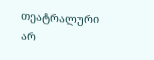თეატრალური არ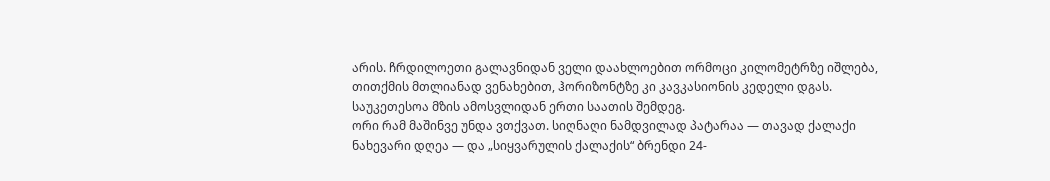არის. ჩრდილოეთი გალავნიდან ველი დაახლოებით ორმოცი კილომეტრზე იშლება, თითქმის მთლიანად ვენახებით, ჰორიზონტზე კი კავკასიონის კედელი დგას. საუკეთესოა მზის ამოსვლიდან ერთი საათის შემდეგ.
ორი რამ მაშინვე უნდა ვთქვათ. სიღნაღი ნამდვილად პატარაა — თავად ქალაქი ნახევარი დღეა — და „სიყვარულის ქალაქის“ ბრენდი 24-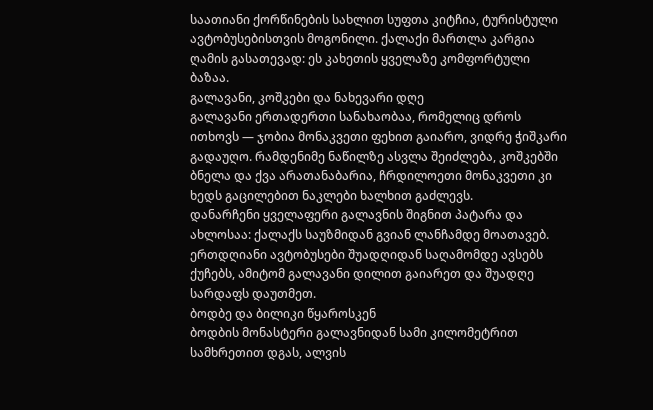საათიანი ქორწინების სახლით სუფთა კიტჩია, ტურისტული ავტობუსებისთვის მოგონილი. ქალაქი მართლა კარგია ღამის გასათევად: ეს კახეთის ყველაზე კომფორტული ბაზაა.
გალავანი, კოშკები და ნახევარი დღე
გალავანი ერთადერთი სანახაობაა, რომელიც დროს ითხოვს — ჯობია მონაკვეთი ფეხით გაიარო, ვიდრე ჭიშკარი გადაუღო. რამდენიმე ნაწილზე ასვლა შეიძლება, კოშკებში ბნელა და ქვა არათანაბარია, ჩრდილოეთი მონაკვეთი კი ხედს გაცილებით ნაკლები ხალხით გაძლევს.
დანარჩენი ყველაფერი გალავნის შიგნით პატარა და ახლოსაა: ქალაქს საუზმიდან გვიან ლანჩამდე მოათავებ. ერთდღიანი ავტობუსები შუადღიდან საღამომდე ავსებს ქუჩებს, ამიტომ გალავანი დილით გაიარეთ და შუადღე სარდაფს დაუთმეთ.
ბოდბე და ბილიკი წყაროსკენ
ბოდბის მონასტერი გალავნიდან სამი კილომეტრით სამხრეთით დგას, ალვის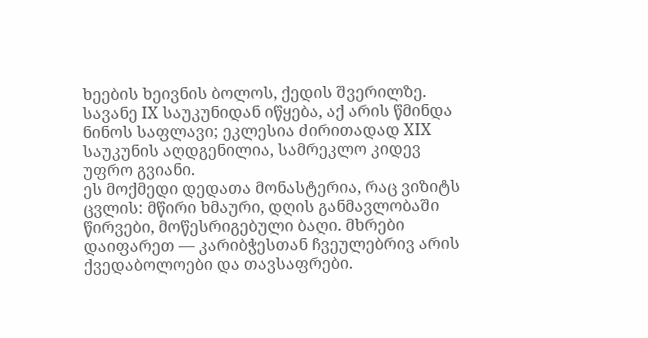ხეების ხეივნის ბოლოს, ქედის შვერილზე. სავანე IX საუკუნიდან იწყება, აქ არის წმინდა ნინოს საფლავი; ეკლესია ძირითადად XIX საუკუნის აღდგენილია, სამრეკლო კიდევ უფრო გვიანი.
ეს მოქმედი დედათა მონასტერია, რაც ვიზიტს ცვლის: მწირი ხმაური, დღის განმავლობაში წირვები, მოწესრიგებული ბაღი. მხრები დაიფარეთ — კარიბჭესთან ჩვეულებრივ არის ქვედაბოლოები და თავსაფრები.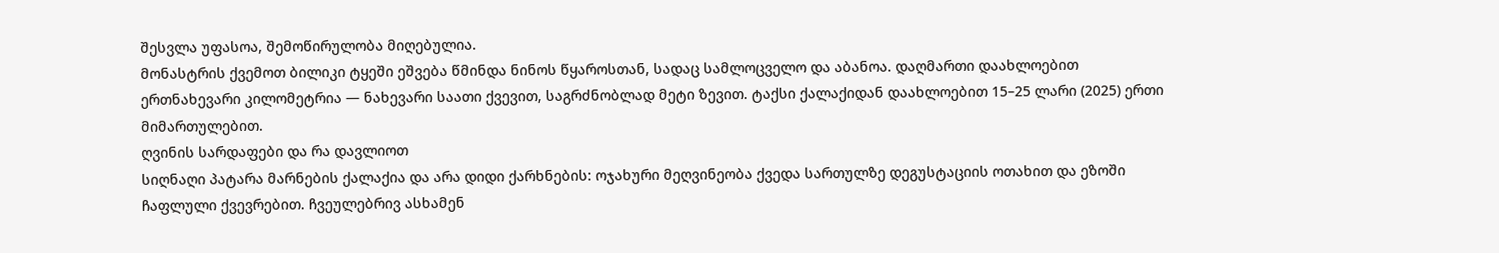შესვლა უფასოა, შემოწირულობა მიღებულია.
მონასტრის ქვემოთ ბილიკი ტყეში ეშვება წმინდა ნინოს წყაროსთან, სადაც სამლოცველო და აბანოა. დაღმართი დაახლოებით ერთნახევარი კილომეტრია — ნახევარი საათი ქვევით, საგრძნობლად მეტი ზევით. ტაქსი ქალაქიდან დაახლოებით 15–25 ლარი (2025) ერთი მიმართულებით.
ღვინის სარდაფები და რა დავლიოთ
სიღნაღი პატარა მარნების ქალაქია და არა დიდი ქარხნების: ოჯახური მეღვინეობა ქვედა სართულზე დეგუსტაციის ოთახით და ეზოში ჩაფლული ქვევრებით. ჩვეულებრივ ასხამენ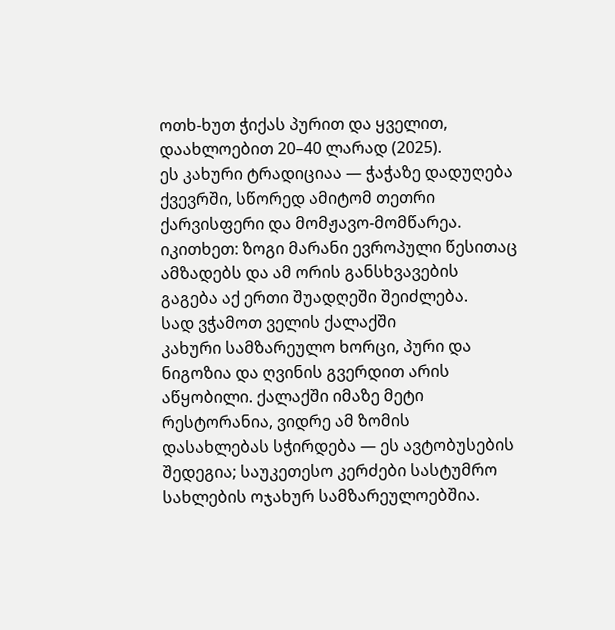ოთხ-ხუთ ჭიქას პურით და ყველით, დაახლოებით 20–40 ლარად (2025).
ეს კახური ტრადიციაა — ჭაჭაზე დადუღება ქვევრში, სწორედ ამიტომ თეთრი ქარვისფერი და მომჟავო-მომწარეა. იკითხეთ: ზოგი მარანი ევროპული წესითაც ამზადებს და ამ ორის განსხვავების გაგება აქ ერთი შუადღეში შეიძლება.
სად ვჭამოთ ველის ქალაქში
კახური სამზარეულო ხორცი, პური და ნიგოზია და ღვინის გვერდით არის აწყობილი. ქალაქში იმაზე მეტი რესტორანია, ვიდრე ამ ზომის დასახლებას სჭირდება — ეს ავტობუსების შედეგია; საუკეთესო კერძები სასტუმრო სახლების ოჯახურ სამზარეულოებშია.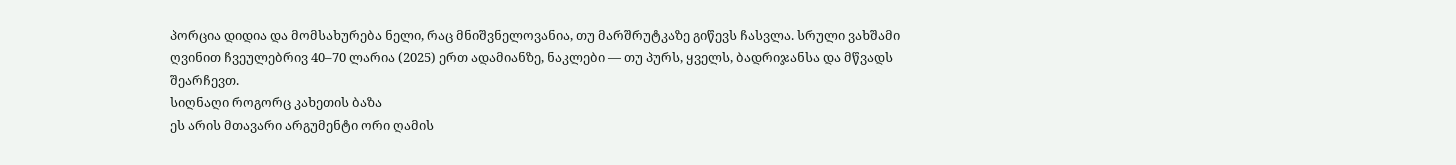პორცია დიდია და მომსახურება ნელი, რაც მნიშვნელოვანია, თუ მარშრუტკაზე გიწევს ჩასვლა. სრული ვახშამი ღვინით ჩვეულებრივ 40–70 ლარია (2025) ერთ ადამიანზე, ნაკლები — თუ პურს, ყველს, ბადრიჯანსა და მწვადს შეარჩევთ.
სიღნაღი როგორც კახეთის ბაზა
ეს არის მთავარი არგუმენტი ორი ღამის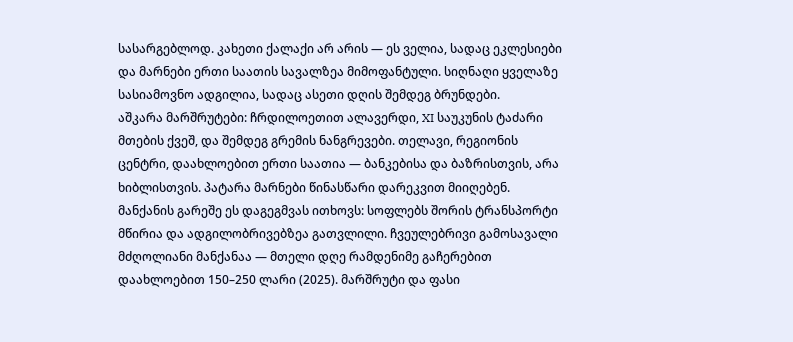სასარგებლოდ. კახეთი ქალაქი არ არის — ეს ველია, სადაც ეკლესიები და მარნები ერთი საათის სავალზეა მიმოფანტული. სიღნაღი ყველაზე სასიამოვნო ადგილია, სადაც ასეთი დღის შემდეგ ბრუნდები.
აშკარა მარშრუტები: ჩრდილოეთით ალავერდი, XI საუკუნის ტაძარი მთების ქვეშ, და შემდეგ გრემის ნანგრევები. თელავი, რეგიონის ცენტრი, დაახლოებით ერთი საათია — ბანკებისა და ბაზრისთვის, არა ხიბლისთვის. პატარა მარნები წინასწარი დარეკვით მიიღებენ.
მანქანის გარეშე ეს დაგეგმვას ითხოვს: სოფლებს შორის ტრანსპორტი მწირია და ადგილობრივებზეა გათვლილი. ჩვეულებრივი გამოსავალი მძღოლიანი მანქანაა — მთელი დღე რამდენიმე გაჩერებით დაახლოებით 150–250 ლარი (2025). მარშრუტი და ფასი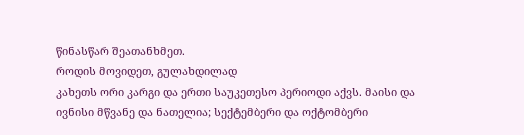წინასწარ შეათანხმეთ.
როდის მოვიდეთ, გულახდილად
კახეთს ორი კარგი და ერთი საუკეთესო პერიოდი აქვს. მაისი და ივნისი მწვანე და ნათელია; სექტემბერი და ოქტომბერი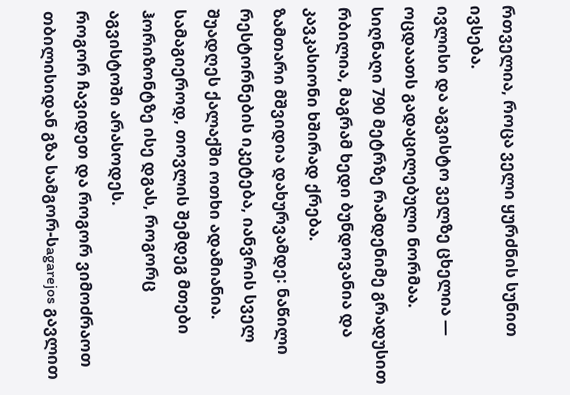რთველია, როცა ველი ყურძნის სუნით ივსება.
ივლისი და აგვისტო ველზე ცხელია — ოცდაათს გადაცილებული ნორმაა. სიღნაღი 790 მეტრზე რამდენიმე გრადუსით რბილია, მაგრამ ხედი ბუნდოვანია და კავკასიონი ხშირად ქრება.
ზამთარი მშვიდია დახურვამდე: ნაწილი რესტორნების იკეტება, იანვრის სველ შუადღეს ქალაქში ოთხი ადამიანია. სამაგიეროდ, თოვლის შემდეგ მთები ჰორიზონტზე ისე დგას, როგორც აგვისტოში არასოდეს.
როგორ ჩავიდეთ და როგორ ვიმოძრაოთ
თბილისიდან გზა სამგორ-სagarejos გავლით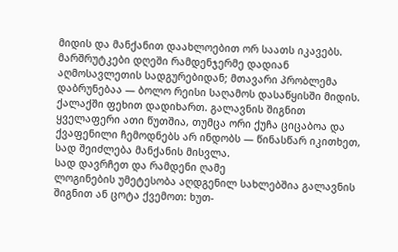მიდის და მანქანით დაახლოებით ორ საათს იკავებს. მარშრუტკები დღეში რამდენჯერმე დადიან აღმოსავლეთის სადგურებიდან; მთავარი პრობლემა დაბრუნებაა — ბოლო რეისი საღამოს დასაწყისში მიდის.
ქალაქში ფეხით დადიხართ. გალავნის შიგნით ყველაფერი ათი წუთშია, თუმცა ორი ქუჩა ციცაბოა და ქვაფენილი ჩემოდნებს არ ინდობს — წინასწარ იკითხეთ, სად შეიძლება მანქანის მისვლა.
სად დავრჩეთ და რამდენი ღამე
ლოგინების უმეტესობა აღდგენილ სახლებშია გალავნის შიგნით ან ცოტა ქვემოთ: ხუთ-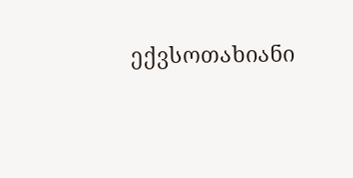ექვსოთახიანი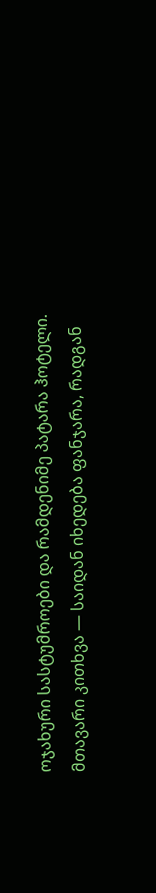ოჯახური სასტუმროები და რამდენიმე პატარა ჰოტელი. მთავარი კითხვა — საიდან იხედება ფანჯარა, რადგან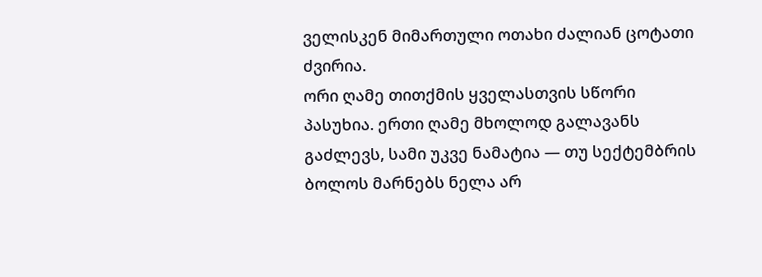ველისკენ მიმართული ოთახი ძალიან ცოტათი ძვირია.
ორი ღამე თითქმის ყველასთვის სწორი პასუხია. ერთი ღამე მხოლოდ გალავანს გაძლევს, სამი უკვე ნამატია — თუ სექტემბრის ბოლოს მარნებს ნელა არ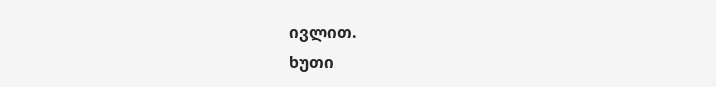ივლით.
ხუთი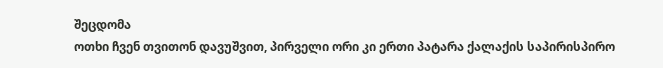შეცდომა
ოთხი ჩვენ თვითონ დავუშვით, პირველი ორი კი ერთი პატარა ქალაქის საპირისპირო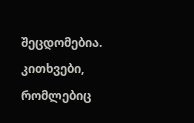შეცდომებია.
კითხვები, რომლებიც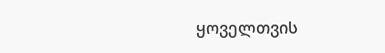ყოველთვის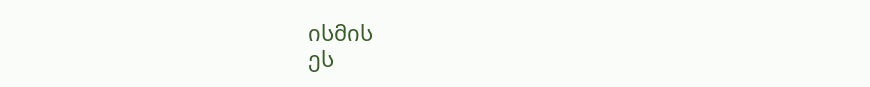ისმის
ეს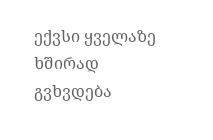ექვსი ყველაზე ხშირად გვხვდება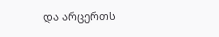და არცერთს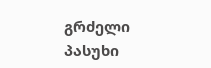გრძელი პასუხი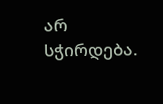არ სჭირდება.